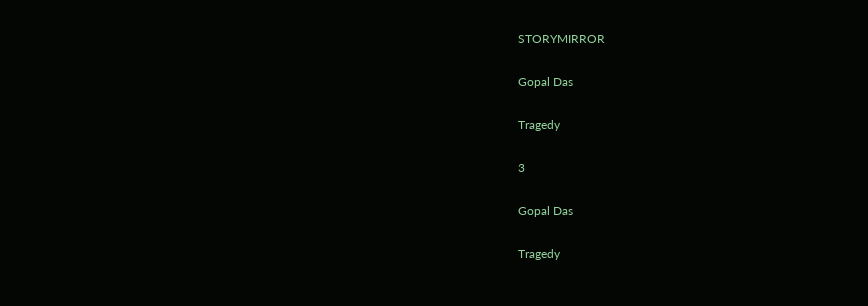STORYMIRROR

Gopal Das

Tragedy

3

Gopal Das

Tragedy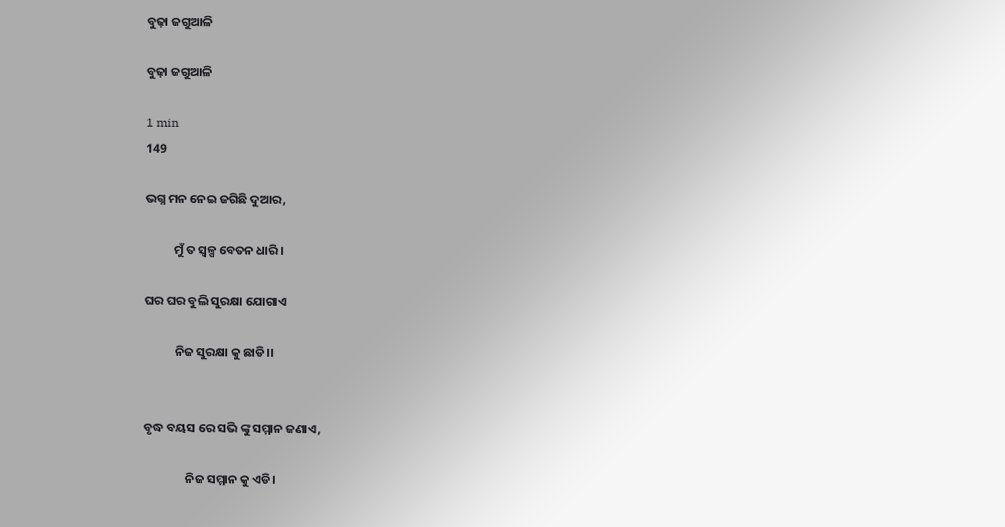ବୁଢ଼ା ଜଗୁଆଳି

ବୁଢ଼ା ଜଗୁଆଳି

1 min
149

ଭଗ୍ନ ମନ ନେଇ ଜଗିଛି ଦୁଆର,

          ମୁଁ ତ ସ୍ଵଳ୍ପ ବେତନ ଧାରି।

ଘର ଘର ବୁଲି ସୁରକ୍ଷା ଯୋଗାଏ

           ନିଜ ସୁରକ୍ଷା କୁ ଛାଡି।।


ବୃଦ୍ଧ ବୟସ ରେ ସଭି ଙ୍କୁ ସମ୍ମାନ ଜଣାଏ,

               ନିଜ ସମ୍ମାନ କୁ ଏଡି।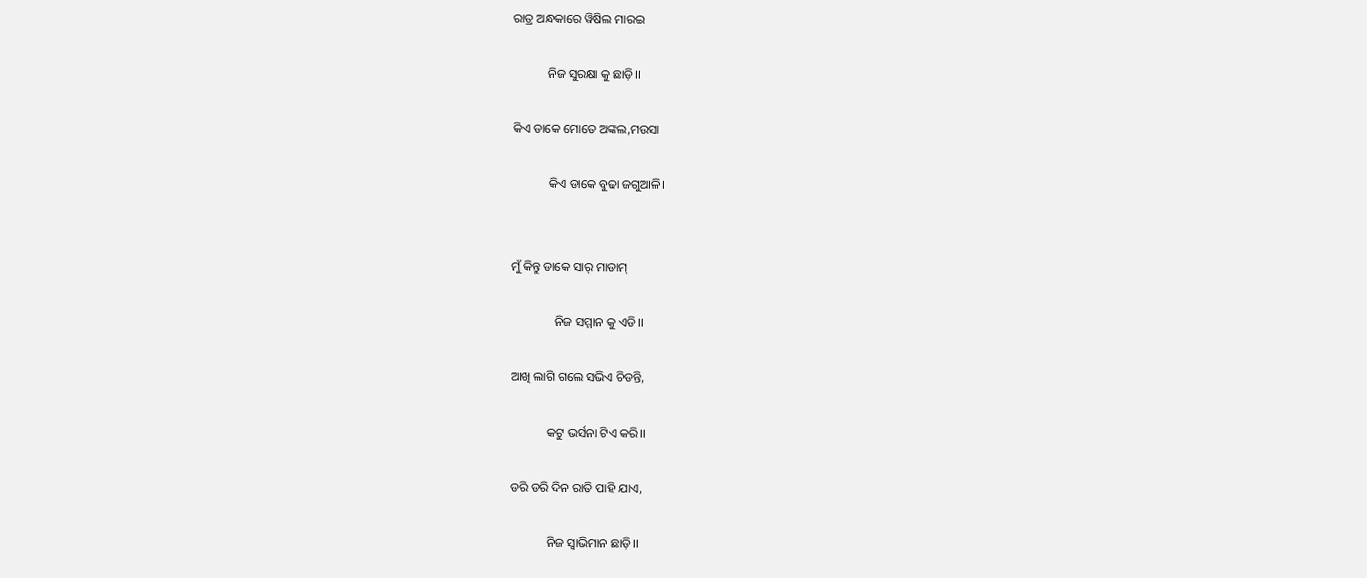ରାତ୍ର ଅନ୍ଧକାରେ ୱିଷିଲ ମାରଇ

           ନିଜ ସୁରକ୍ଷା କୁ ଛାଡ଼ି।।

କିଏ ଡାକେ ମୋତେ ଅଙ୍କଲ,ମଉସା

            କିଏ ଡାକେ ବୁଢା ଜଗୁଆଳି।


ମୁଁ କିନ୍ତୁ ଡାକେ ସାର୍ ମାଡାମ୍

              ନିଜ ସମ୍ମାନ କୁ ଏଡି।।

ଆଖି ଲାଗି ଗଲେ ସଭିଏ ଚିଡନ୍ତି,

            କଟୁ ଭର୍ସନା ଟିଏ କରି।।

ଡରି ଡରି ଦିନ ରାତି ପାହି ଯାଏ,

            ନିଜ ସ୍ବାଭିମାନ ଛାଡ଼ି।।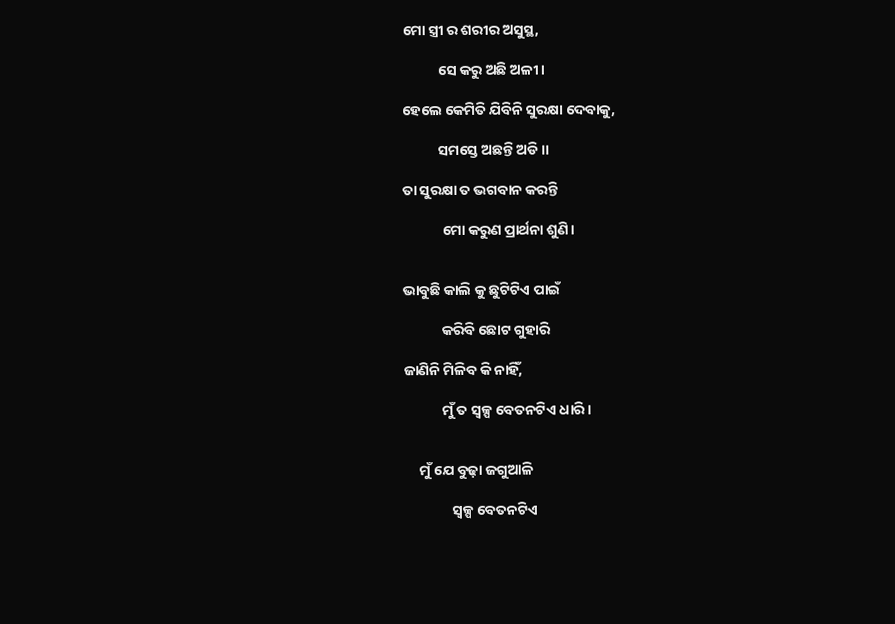ମୋ ସ୍ତ୍ରୀ ର ଶରୀର ଅସୁସ୍ଥ,

           ସେ କରୁ ଅଛି ଅଳୀ।

ହେଲେ କେମିତି ଯିବିନି ସୁରକ୍ଷା ଦେବାକୁ,

           ସମସ୍ତେ ଅଛନ୍ତି ଅଡି।।

ତା ସୁରକ୍ଷା ତ ଭଗବାନ କରନ୍ତି

            ମୋ କରୁଣ ପ୍ରାର୍ଥନା ଶୁଣି।


ଭାବୁଛି କାଲି କୁ ଛୁଟିଟିଏ ପାଇଁ

            କରିବି ଛୋଟ ଗୁହାରି

ଜାଣିନି ମିଳିବ କି ନାହିଁ,

            ମୁଁ ତ ସ୍ୱଳ୍ପ ବେତନଟିଏ ଧାରି।


     ମୁଁ ଯେ ବୁଢ଼ା ଜଗୁଆଳି

               ସ୍ୱଳ୍ପ ବେତନଟିଏ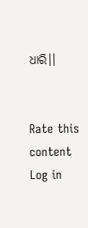ଧାରି।।


Rate this content
Log in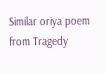Similar oriya poem from Tragedy